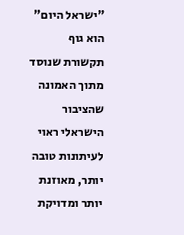"ישראל היום" הוא גוף תקשורת שנוסד מתוך האמונה שהציבור הישראלי ראוי לעיתונות טובה יותר, מאוזנת יותר ומדויקת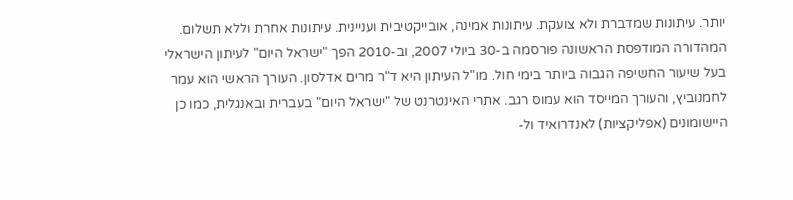יותר. עיתונות שמדברת ולא צועקת. עיתונות אמינה, אובייקטיבית ועניינית. עיתונות אחרת וללא תשלום. המהדורה המודפסת הראשונה פורסמה ב-30 ביולי 2007, וב-2010 הפך "ישראל היום" לעיתון הישראלי בעל שיעור החשיפה הגבוה ביותר בימי חול. מו"ל העיתון היא ד"ר מרים אדלסון. העורך הראשי הוא עמר לחמנוביץ, והעורך המייסד הוא עמוס רגב. אתרי האינטרנט של "ישראל היום" בעברית ובאנגלית, כמו כן היישומונים (אפליקציות) לאנדרואיד ול-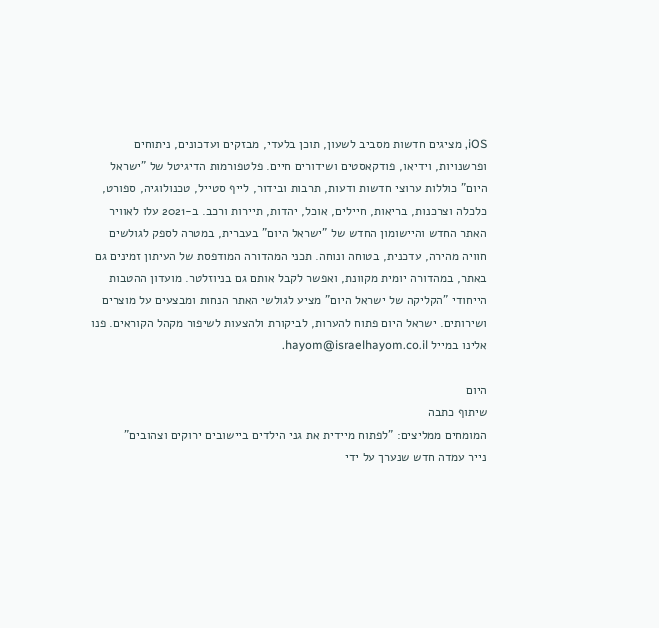iOS, מציגים חדשות מסביב לשעון, תוכן בלעדי, מבזקים ועדכונים, ניתוחים ופרשנויות, וידיאו, פודקאסטים ושידורים חיים. פלטפורמות הדיגיטל של "ישראל היום" כוללות ערוצי חדשות ודעות, תרבות ובידור, לייף סטייל, טכנולוגיה, ספורט, כלכלה וצרכנות, בריאות, חיילים, אוכל, יהדות, תיירות ורכב. ב-2021 עלו לאוויר האתר החדש והיישומון החדש של "ישראל היום" בעברית, במטרה לספק לגולשים חוויה מהירה, עדכנית, בטוחה ונוחה. תכני המהדורה המודפסת של העיתון זמינים גם באתר, במהדורה יומית מקוונת, ואפשר לקבל אותם גם בניוזלטר. מועדון ההטבות הייחודי "הקליקה של ישראל היום" מציע לגולשי האתר הנחות ומבצעים על מוצרים ושירותים. ישראל היום פתוח להערות, לביקורת ולהצעות לשיפור מקהל הקוראים. פנו אלינו במייל hayom@israelhayom.co.il.

היום
שיתוף כתבה
המומחים ממליצים: "לפתוח מיידית את גני הילדים ביישובים ירוקים וצהובים"
נייר עמדה חדש שנערך על ידי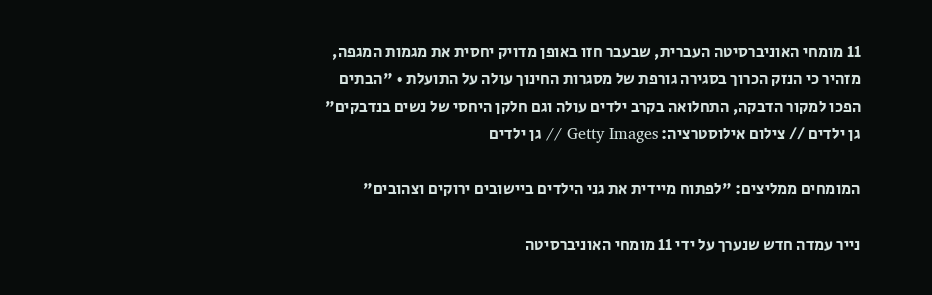11 מומחי האוניברסיטה העברית, שבעבר חזו באופן מדויק יחסית את מגמות המגפה, מזהיר כי הנזק הכרוך בסגירה גורפת של מסגרות החינוך עולה על התועלת • "הבתים הפכו למקור הדבקה, התחלואה בקרב ילדים עולה וגם חלקן היחסי של נשים בנדבקים"
גן ילדים // צילום אילוסטרציה: Getty Images // גן ילדים

המומחים ממליצים: "לפתוח מיידית את גני הילדים ביישובים ירוקים וצהובים"

נייר עמדה חדש שנערך על ידי 11 מומחי האוניברסיטה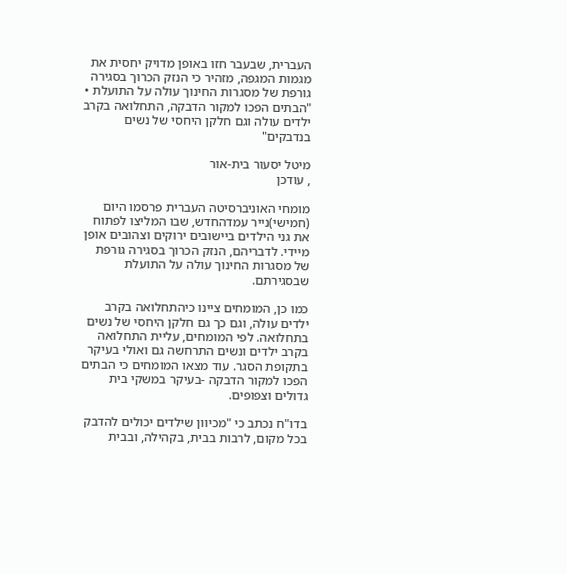העברית, שבעבר חזו באופן מדויק יחסית את מגמות המגפה, מזהיר כי הנזק הכרוך בסגירה גורפת של מסגרות החינוך עולה על התועלת • "הבתים הפכו למקור הדבקה, התחלואה בקרב ילדים עולה וגם חלקן היחסי של נשים בנדבקים"

מיטל יסעור בית-אור
, עודכן

מומחי האוניברסיטה העברית פרסמו היום (חמישי)נייר עמדהחדש, שבו המליצו לפתוח את גני הילדים ביישובים ירוקים וצהובים אופן מיידי. לדבריהם, הנזק הכרוך בסגירה גורפת של מסגרות החינוך עולה על התועלת שבסגירתם.

כמו כן, המומחים ציינו כיהתחלואה בקרב ילדים עולה, וגם כך גם חלקן היחסי של נשים בתחלואה. לפי המומחים, עליית התחלואה בקרב ילדים ונשים התרחשה גם ואולי בעיקר בתקופת הסגר. עוד מצאו המומחים כי הבתים הפכו למקור הדבקה -בעיקר במשקי בית גדולים וצפופים.

בדו"ח נכתב כי "מכיוון שילדים יכולים להדבק בכל מקום, לרבות בבית, בקהילה, ובבית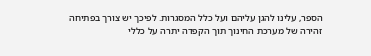הספר, עלינו להגן עליהם ועל כלל המסגרות. לפיכך יש צורך בפתיחה זהירה של מערכת החינוך תוך הקפדה יתרה על כללי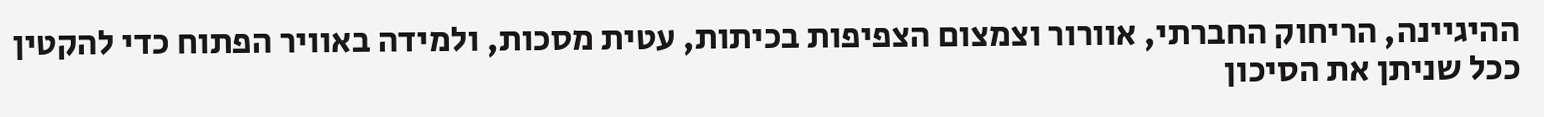ההיגיינה, הריחוק החברתי, אוורור וצמצום הצפיפות בכיתות, עטית מסכות, ולמידה באוויר הפתוח כדי להקטין ככל שניתן את הסיכון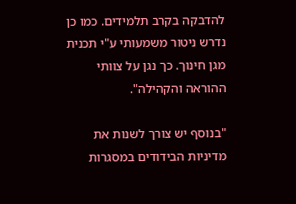להדבקה בקרב תלמידים. כמו כן נדרש ניטור משמעותי ע"י תכנית מגן חינוך. כך נגן על צוותי ההוראה והקהילה".

"בנוסף יש צורך לשנות את מדיניות הבידודים במסגרות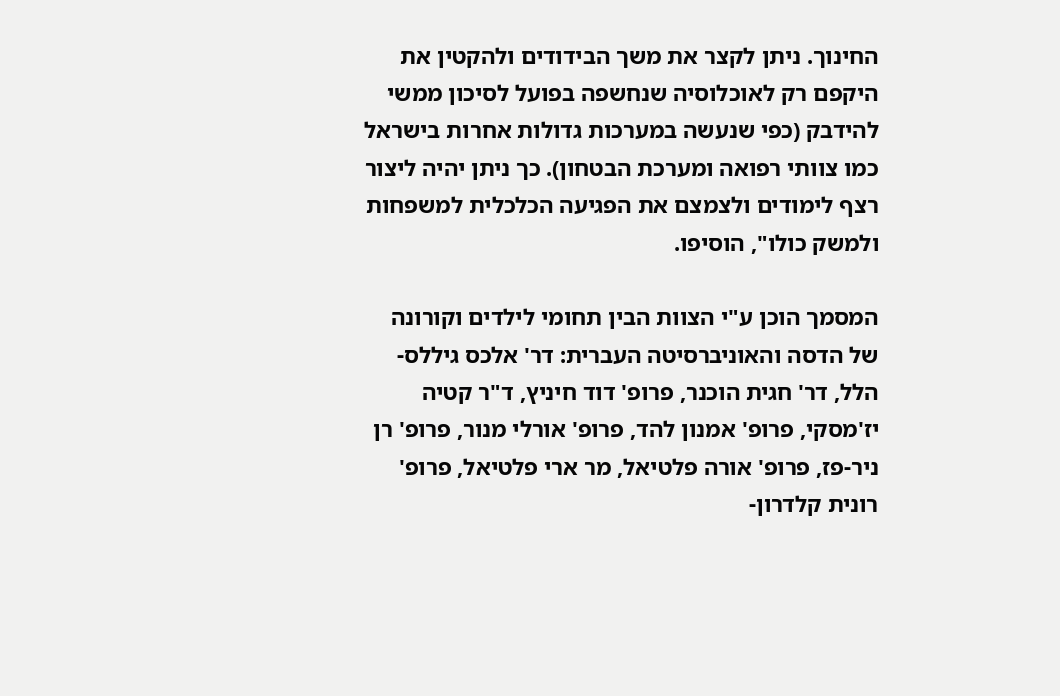החינוך. ניתן לקצר את משך הבידודים ולהקטין את היקפם רק לאוכלוסיה שנחשפה בפועל לסיכון ממשי להידבק (כפי שנעשה במערכות גדולות אחרות בישראל כמו צוותי רפואה ומערכת הבטחון). כך ניתן יהיה ליצור רצף לימודים ולצמצם את הפגיעה הכלכלית למשפחות ולמשק כולו", הוסיפו.

המסמך הוכן ע"י הצוות הבין תחומי לילדים וקורונה של הדסה והאוניברסיטה העברית: דר' אלכס גיללס-הלל, דר' חגית הוכנר, פרופ' דוד חיניץ, ד"ר קטיה יז'מסקי, פרופ' אמנון להד, פרופ' אורלי מנור, פרופ' רן ניר-פז, פרופ' אורה פלטיאל, מר ארי פלטיאל, פרופ' רונית קלדרון-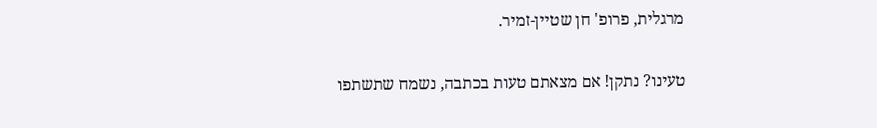מרגלית, פרופ' חן שטיין-זמיר.

טעינו? נתקן! אם מצאתם טעות בכתבה, נשמח שתשתפו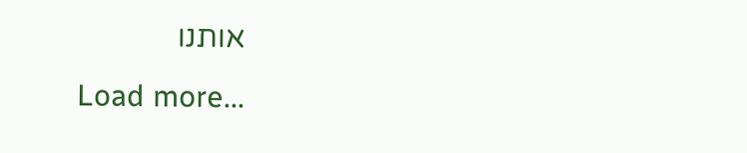אותנו
Load more...